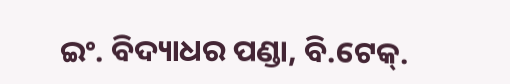ଇଂ. ବିଦ୍ୟାଧର ପଣ୍ଡା, ବି.ଟେକ୍.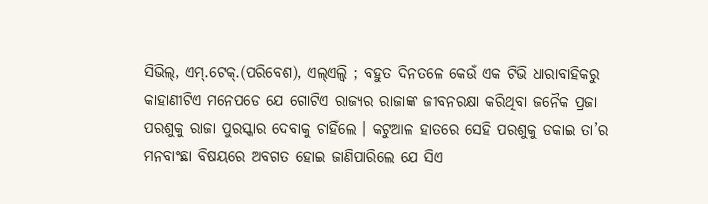ସିଭିଲ୍, ଏମ୍.ଟେକ୍.(ପରିବେଶ), ଏଲ୍ଏଲ୍ବି ; ବହୁତ ଦିନତଳେ କେଉଁ ଏକ ଟିଭି ଧାରାବାହିକରୁ କାହାଣୀଟିଏ ମନେପଡେ ଯେ ଗୋଟିଏ ରାଜ୍ୟର ରାଜାଙ୍କ ଜୀବନରକ୍ଷା କରିଥିବା ଜନୈକ ପ୍ରଜା ପରଶୁକୁ ରାଜା ପୁରସ୍କାର ଦେବାକୁ ଚାହିଁଲେ । କଟୁଆଳ ହାତରେ ସେହି ପରଶୁକୁ ଡକାଇ ତା’ର ମନବାଂଛା ବିଷୟରେ ଅବଗତ ହୋଇ ଜାଣିପାରିଲେ ଯେ ସିଏ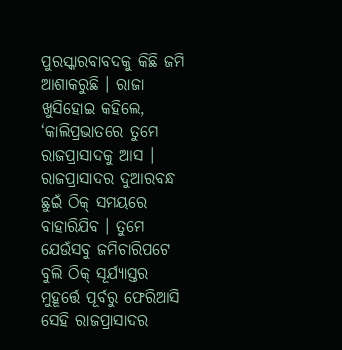ପୁରସ୍କାରବାବଦକୁ କିଛି ଜମି ଆଶାକରୁଛି । ରାଜା ଖୁସିହୋଇ କହିଲେ, ‘କାଲିପ୍ରଭାତରେ ତୁମେ ରାଜପ୍ରାସାଦକୁ ଆସ । ରାଜପ୍ରାସାଦର ଦୁଆରବନ୍ଧ ଛୁଇଁ ଠିକ୍ ସମୟରେ ବାହାରିଯିବ । ତୁମେ ଯେଉଁସବୁ ଜମିଚାରିପଟେ ବୁଲି ଠିକ୍ ସୂର୍ଯ୍ୟାସ୍ତର ମୁହୂର୍ତ୍ତେ ପୂର୍ବରୁ ଫେରିଆସି ସେହି ରାଜପ୍ରାସାଦର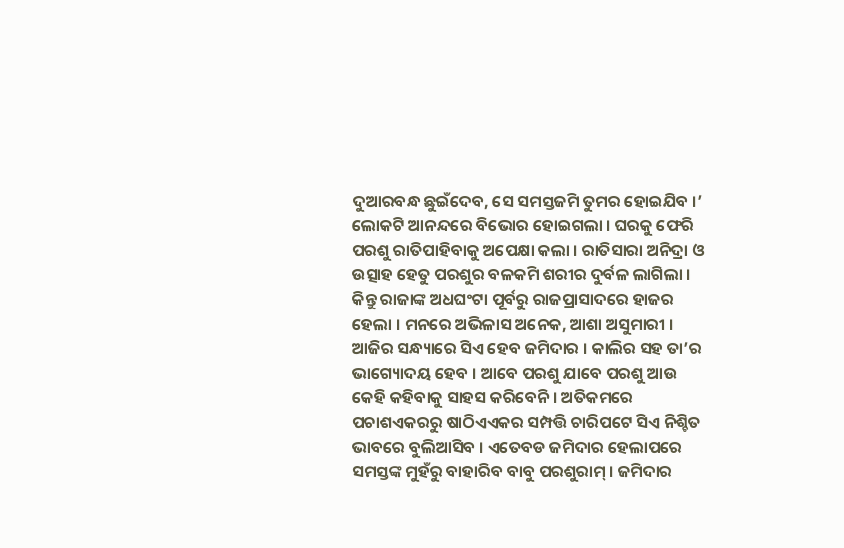ଦୁଆରବନ୍ଧ ଛୁଇଁଦେବ, ସେ ସମସ୍ତଜମି ତୁମର ହୋଇଯିବ ।’ ଲୋକଟି ଆନନ୍ଦରେ ବିଭୋର ହୋଇଗଲା । ଘରକୁ ଫେରି ପରଶୁ ରାତିପାହିବାକୁ ଅପେକ୍ଷା କଲା । ରାତିସାରା ଅନିଦ୍ରା ଓ ଉତ୍ସାହ ହେତୁ ପରଶୁର ବଳକମି ଶରୀର ଦୁର୍ବଳ ଲାଗିଲା ।
କିନ୍ତୁ ରାଜାଙ୍କ ଅଧଘଂଟା ପୂର୍ବରୁ ରାଜପ୍ରାସାଦରେ ହାଜର ହେଲା । ମନରେ ଅଭିଳାସ ଅନେକ, ଆଶା ଅସୁମାରୀ । ଆଜିର ସନ୍ଧ୍ୟାରେ ସିଏ ହେବ ଜମିଦାର । କାଲିର ସହ ତା’ର ଭାଗ୍ୟୋଦୟ ହେବ । ଆବେ ପରଶୁ ଯାବେ ପରଶୁ ଆଉ କେହି କହିବାକୁ ସାହସ କରିବେନି । ଅତିକମରେ ପଚାଶଏକରରୁ ଷାଠିଏଏକର ସମ୍ପତ୍ତି ଚାରିପଟେ ସିଏ ନିଶ୍ଚିତ ଭାବରେ ବୁଲିଆସିବ । ଏତେବଡ ଜମିଦାର ହେଲାପରେ ସମସ୍ତଙ୍କ ମୁହଁରୁ ବାହାରିବ ବାବୁ ପରଶୁରାମ୍ । ଜମିଦାର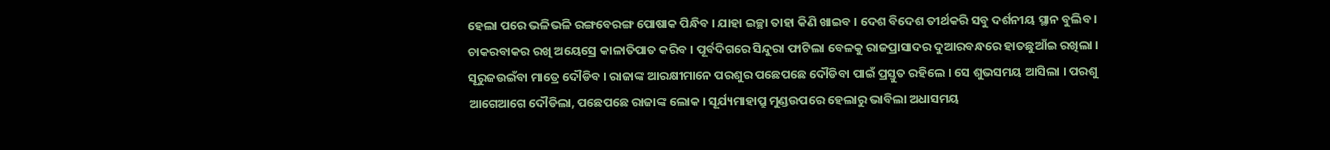ହେଲା ପରେ ଭଳିଭଳି ରଙ୍ଗବେରଙ୍ଗ ପୋଷାକ ପିନ୍ଧିବ । ଯାହା ଇଚ୍ଛା ତାହା କିଣି ଖାଇବ । ଦେଶ ବିଦେଶ ତୀର୍ଥକରି ସବୁ ଦର୍ଶନୀୟ ସ୍ଥାନ ବୁଲିବ । ଚାକରବାକର ରଖି ଅୟେସ୍ରେ କାଳାତିପାତ କରିବ । ପୂର୍ବଦିଗରେ ସିନ୍ଦୁରା ଫାଟିଲା ବେଳକୁ ରାଜପ୍ରାସାଦର ଦୁଆରବନ୍ଧରେ ହାତଛୁଆଁଇ ରଖିଲା । ସୂରୁଜଉଇଁବା ମାତ୍ରେ ଦୌଡିବ । ରାଜାଙ୍କ ଆରକ୍ଷୀମାନେ ପରଶୁର ପଛେପଛେ ଦୌଡିବା ପାଇଁ ପ୍ରସ୍ତୁତ ରହିଲେ । ସେ ଶୁଭସମୟ ଆସିଲା । ପରଶୁ ଆଗେଆଗେ ଦୌଡିଲା, ପଛେପଛେ ରାଜାଙ୍କ ଲୋକ । ସୂର୍ଯ୍ୟମାହାପ୍ରୁ ମୁଣ୍ଡଉପରେ ହେଲାରୁ ଭାବିଲା ଅଧାସମୟ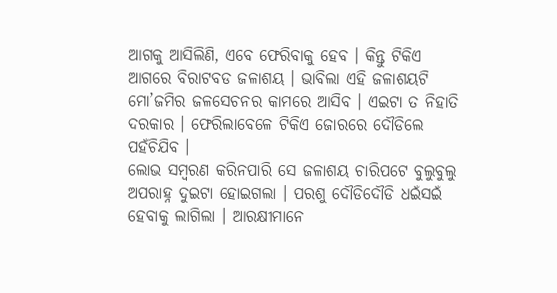ଆଗକୁ ଆସିଲିଣି, ଏବେ ଫେରିବାକୁ ହେବ । କିନ୍ତୁ ଟିକିଏ ଆଗରେ ବିରାଟବଡ ଜଳାଶୟ । ଭାବିଲା ଏହି ଜଳାଶୟଟି ମୋ’ଜମିର ଜଳସେଚନର କାମରେ ଆସିବ । ଏଇଟା ତ ନିହାତି ଦରକାର । ଫେରିଲାବେଳେ ଟିକିଏ ଜୋରରେ ଦୌଡିଲେ ପହଁଚିଯିବ ।
ଲୋଭ ସମ୍ବରଣ କରିନପାରି ସେ ଜଳାଶୟ ଚାରିପଟେ ବୁଲୁବୁଲୁ ଅପରାହ୍ନ ଦୁଇଟା ହୋଇଗଲା । ପରଶୁ ଦୌଡିଦୌଡି ଧଇଁସଇଁ ହେବାକୁ ଲାଗିଲା । ଆରକ୍ଷୀମାନେ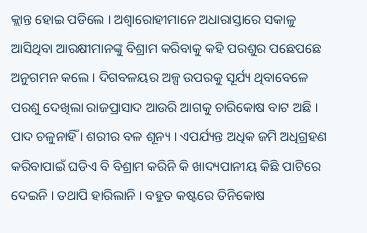କ୍ଲାନ୍ତ ହୋଇ ପଡିଲେ । ଅଶ୍ୱାରୋହୀମାନେ ଅଧାରାସ୍ତାରେ ସକାଳୁ ଆସିଥିବା ଆରକ୍ଷୀମାନଙ୍କୁ ବିଶ୍ରାମ କରିବାକୁ କହି ପରଶୁର ପଛେପଛେ ଅନୁଗମନ କଲେ । ଦିଗବଳୟର ଅଳ୍ପ ଉପରକୁ ସୂର୍ଯ୍ୟ ଥିବାବେଳେ ପରଶୁ ଦେଖିଲା ରାଜପ୍ରାସାଦ ଆଉରି ଆଗକୁ ଚାରିକୋଷ ବାଟ ଅଛି । ପାଦ ଚଳୁନାହିଁ । ଶରୀର ବଳ ଶୂନ୍ୟ । ଏପର୍ଯ୍ୟନ୍ତ ଅଧିକ ଜମି ଅଧିଗ୍ରହଣ କରିବାପାଇଁ ଘଡିଏ ବି ବିଶ୍ରାମ କରିନି କି ଖାଦ୍ୟପାନୀୟ କିଛି ପାଟିରେ ଦେଇନି । ତଥାପି ହାରିଲାନି । ବହୁତ କଷ୍ଟରେ ତିନିକୋଷ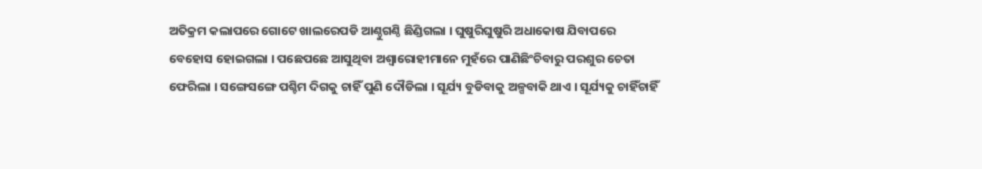ଅତିକ୍ରମ କଲାପରେ ଗୋଟେ ଖାଲରେପଡି ଆଣ୍ଠୁଗଣ୍ଠି ଛିଣ୍ଡିଗଲା । ଘୁଷୁରିଘୁଷୁରି ଅଧାକୋଷ ଯିବାପରେ ବେହୋସ ହୋଇଗଲା । ପଛେପଛେ ଆସୁଥିବା ଅଶ୍ୱାରୋହୀମାନେ ମୁହଁରେ ପାଣିଛିଂଚିବାରୁ ପରଶୁର ଚେତା ଫେରିଲା । ସଙ୍ଗେସଙ୍ଗେ ପଶ୍ଚିମ ଦିଗକୁ ଚାହିଁ ପୁଣି ଦୌଡିଲା । ସୂର୍ଯ୍ୟ ବୁଡିବାକୁ ଅଳ୍ପବାକି ଥାଏ । ସୂର୍ଯ୍ୟକୁ ଚାହିଁଚାହିଁ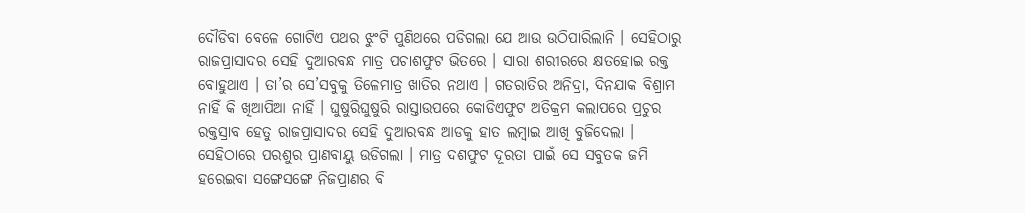ଦୌଡିବା ବେଳେ ଗୋଟିଏ ପଥର ଝୁଂଟି ପୁଣିଥରେ ପଡିଗଲା ଯେ ଆଉ ଉଠିପାରିଲାନି । ସେହିଠାରୁ ରାଜପ୍ରାସାଦର ସେହି ଦୁଆରବନ୍ଧ ମାତ୍ର ପଚାଶଫୁଟ ଭିତରେ । ସାରା ଶରୀରରେ କ୍ଷତହୋଇ ରକ୍ତ ବୋହୁଥାଏ । ତା’ର ସେ’ସବୁକୁ ତିଳେମାତ୍ର ଖାତିର ନଥାଏ । ଗତରାତିର ଅନିଦ୍ରା, ଦିନଯାକ ବିଶ୍ରାମ ନାହିଁ କି ଖିଆପିଆ ନାହିଁ । ଘୁଷୁରିଘୁଷୁରି ରାସ୍ତାଉପରେ କୋଡିଏଫୁଟ ଅତିକ୍ରମ କଲାପରେ ପ୍ରଚୁର ରକ୍ତସ୍ରାବ ହେତୁ ରାଜପ୍ରାସାଦର ସେହି ଦୁଆରବନ୍ଧ ଆଡକୁ ହାତ ଲମ୍ବାଇ ଆଖି ବୁଜିଦେଲା । ସେହିଠାରେ ପରଶୁର ପ୍ରାଣବାୟୁ ଉଡିଗଲା । ମାତ୍ର ଦଶଫୁଟ ଦୂରତା ପାଇଁ ସେ ସବୁତକ ଜମି ହରେଇବା ସଙ୍ଗେସଙ୍ଗେ ନିଜପ୍ରାଣର ବି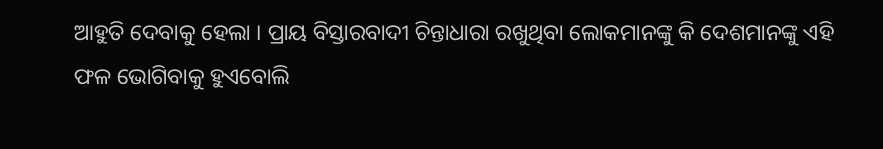ଆହୁତି ଦେବାକୁ ହେଲା । ପ୍ରାୟ ବିସ୍ତାରବାଦୀ ଚିନ୍ତାଧାରା ରଖୁଥିବା ଲୋକମାନଙ୍କୁ କି ଦେଶମାନଙ୍କୁ ଏହି ଫଳ ଭୋଗିବାକୁ ହୁଏବୋଲି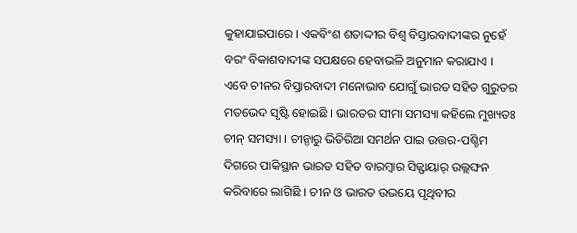କୁହାଯାଇପାରେ । ଏକବିଂଶ ଶତାଦ୍ଦୀର ବିଶ୍ୱ ବିସ୍ତାରବାଦୀଙ୍କର ନୁହେଁ ବରଂ ବିକାଶବାଦୀଙ୍କ ସପକ୍ଷରେ ହେବାଭଳି ଅନୁମାନ କରାଯାଏ ।
ଏବେ ଚୀନର ବିସ୍ତାରବାଦୀ ମନୋଭାବ ଯୋଗୁଁ ଭାରତ ସହିତ ଗୁରୁତର ମତଭେଦ ସୃଷ୍ଟି ହୋଇଛି । ଭାରତର ସୀମା ସମସ୍ୟା କହିଲେ ମୁଖ୍ୟତଃ ଚୀନ୍ ସମସ୍ୟା । ଚୀନ୍ଠାରୁ ଭିତିରିଆ ସମର୍ଥନ ପାଇ ଉତ୍ତର-ପଶ୍ଚିମ ଦିଗରେ ପାକିସ୍ଥାନ ଭାରତ ସହିତ ବାରମ୍ବାର ସିଜ୍ଫାୟାର୍ ଉଲ୍ଲଙ୍ଘନ କରିବାରେ ଲାଗିଛି । ଚୀନ ଓ ଭାରତ ଉଭୟେ ପୃଥିବୀର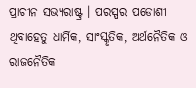ପ୍ରାଚୀନ ସଭ୍ୟରାଷ୍ଟ୍ର । ପରସ୍ପର ପଡୋଶୀ ଥିବାହେତୁ ଧାର୍ମିକ, ସାଂସ୍କୃତିକ, ଅର୍ଥନୈତିକ ଓ ରାଜନୈତିକ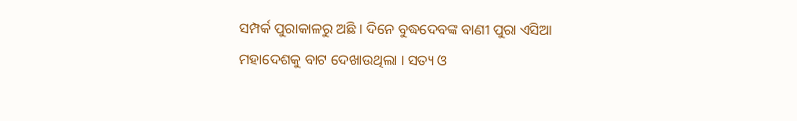ସମ୍ପର୍କ ପୁରାକାଳରୁ ଅଛି । ଦିନେ ବୁଦ୍ଧଦେବଙ୍କ ବାଣୀ ପୁରା ଏସିଆ ମହାଦେଶକୁ ବାଟ ଦେଖାଉଥିଲା । ସତ୍ୟ ଓ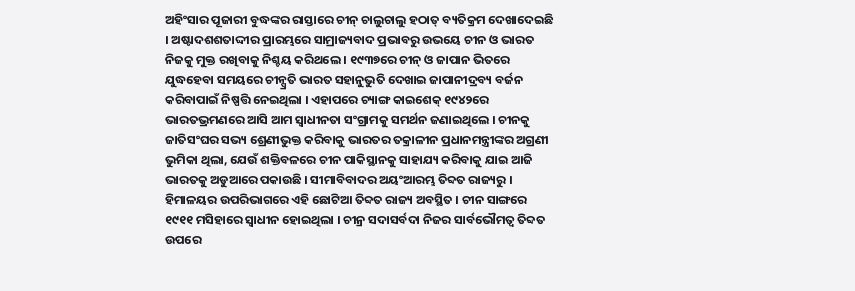ଅହିଂସାର ପୂଜାରୀ ବୁଦ୍ଧଙ୍କର ରାସ୍ତାରେ ଚୀନ୍ ଚାଲୁଚାଲୁ ହଠାତ୍ ବ୍ୟତିକ୍ରମ ଦେଖାଦେଇଛି । ଅଷ୍ଟାଦଶଶତାଦ୍ଦୀର ପ୍ରାରମ୍ଭରେ ସାମ୍ରାଜ୍ୟବାଦ ପ୍ରଭାବରୁ ଉଭୟେ ଚୀନ ଓ ଭାରତ ନିଜକୁ ମୁକ୍ତ ରଖିବାକୁ ନିଶ୍ଚୟ କରିଥଲେ । ୧୯୩୭ରେ ଚୀନ୍ ଓ ଜାପାନ ଭିତରେ ଯୁଦ୍ଧହେବା ସମୟରେ ଚୀନ୍ପ୍ରତି ଭାରତ ସହାନୁଭୁତି ଦେଖାଇ ଜାପାନୀଦ୍ରବ୍ୟ ବର୍ଜନ କରିବାପାଇଁ ନିଷ୍ପତ୍ତି ନେଇଥିଲା । ଏହାପରେ ଚ୍ୟାଙ୍ଗ କାଇଶେକ୍ ୧୯୪୨ରେ ଭାରତଭ୍ରମଣରେ ଆସି ଆମ ସ୍ୱାଧୀନତା ସଂଗ୍ରାମକୁ ସମର୍ଥନ ଜଣାଇଥିଲେ । ଚୀନକୁ ଜାତିସଂଘର ସଭ୍ୟ ଶ୍ରେଣୀଭୁକ୍ତ କରିବାକୁ ଭାରତର ତକ୍ରାଳୀନ ପ୍ରଧାନମନ୍ତ୍ରୀଙ୍କର ଅଗ୍ରଣୀ ଭୁମିକା ଥିଲା, ଯେଉଁ ଶକ୍ତିବଳରେ ଚୀନ ପାକିସ୍ଥାନକୁ ସାହାଯ୍ୟ କରିବାକୁ ଯାଇ ଆଜି ଭାରତକୁ ଅଡୁଆରେ ପକାଉଛି । ସୀମାବିବାଦର ଅୟଂଆରମ୍ଭ ତିବ୍ଦତ ରାଜ୍ୟରୁ । ହିମାଳୟର ଉପରିଭାଗରେ ଏହି ଛୋଟିଆ ତିବ୍ଦତ ରାଜ୍ୟ ଅବସ୍ଥିତ । ଚୀନ ସାଙ୍ଗରେ ୧୯୧୧ ମସିହାରେ ସ୍ୱାଧୀନ ହୋଇଥିଲା । ଚୀନ୍ର ସଦାସର୍ବଦା ନିଜର ସାର୍ବଭୌମତ୍ୱ ତିବ୍ଦତ ଉପରେ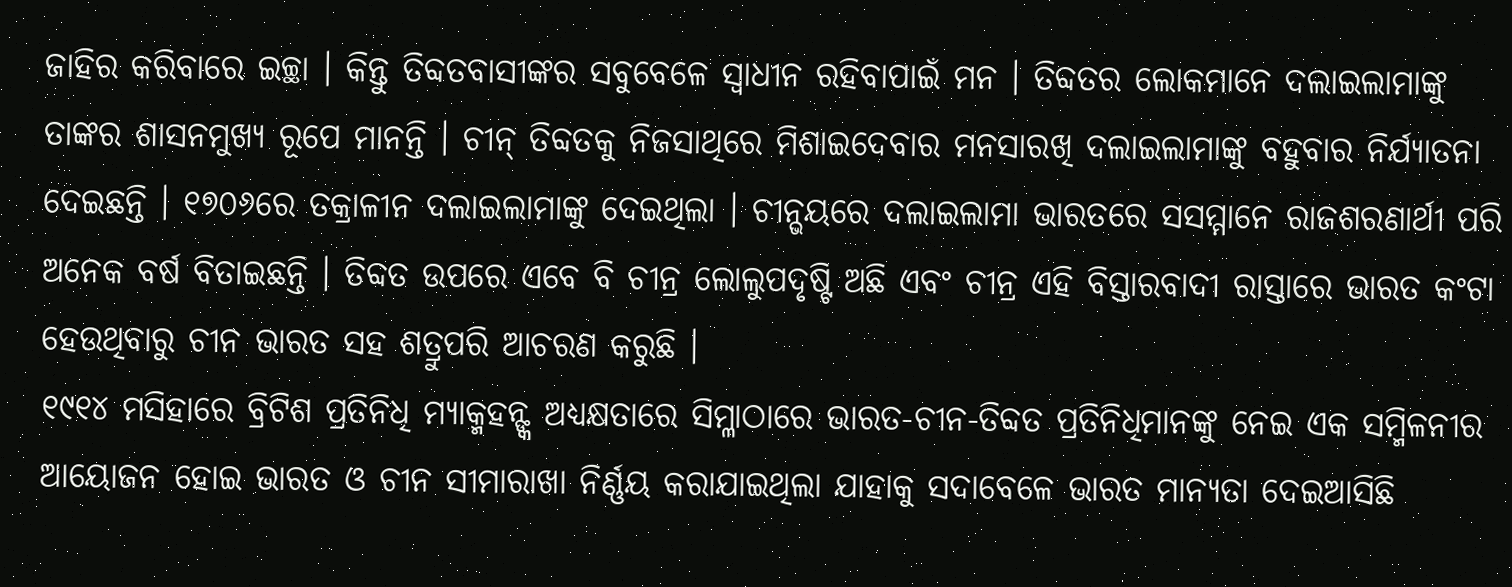ଜାହିର କରିବାରେ ଇଚ୍ଛା । କିନ୍ତୁ ତିବ୍ଦତବାସୀଙ୍କର ସବୁବେଳେ ସ୍ୱାଧୀନ ରହିବାପାଇଁ ମନ । ତିବ୍ଦତର ଲୋକମାନେ ଦଲାଇଲାମାଙ୍କୁ ତାଙ୍କର ଶାସନମୁଖ୍ୟ ରୂପେ ମାନନ୍ତି । ଚୀନ୍ ତିବ୍ଦତକୁ ନିଜସାଥିରେ ମିଶାଇଦେବାର ମନସାରଖି ଦଲାଇଲାମାଙ୍କୁ ବହୁବାର ନିର୍ଯ୍ୟାତନା ଦେଇଛନ୍ତି । ୧୭୦୬ରେ ତକ୍ରାଳୀନ ଦଲାଇଲାମାଙ୍କୁ ଦେଇଥିଲା । ଚୀନ୍ଭୟରେ ଦଲାଇଲାମା ଭାରତରେ ସସମ୍ମାନେ ରାଜଶରଣାର୍ଥୀ ପରି ଅନେକ ବର୍ଷ ବିତାଇଛନ୍ତି । ତିବ୍ଦତ ଉପରେ ଏବେ ବି ଚୀନ୍ର ଲୋଲୁପଦୃଷ୍ଟି ଅଛି ଏବଂ ଚୀନ୍ର ଏହି ବିସ୍ତାରବାଦୀ ରାସ୍ତାରେ ଭାରତ କଂଟା ହେଉଥିବାରୁ ଚୀନ ଭାରତ ସହ ଶତ୍ରୁପରି ଆଚରଣ କରୁଛି ।
୧୯୧୪ ମସିହାରେ ବ୍ରିଟିଶ ପ୍ରତିନିଧି ମ୍ୟାକ୍ମହନ୍ଙ୍କ ଅଧ୍ୟକ୍ଷତାରେ ସିମ୍ଳାଠାରେ ଭାରତ-ଚୀନ-ତିବ୍ଦତ ପ୍ରତିନିଧିମାନଙ୍କୁ ନେଇ ଏକ ସମ୍ମିଳନୀର ଆୟୋଜନ ହୋଇ ଭାରତ ଓ ଚୀନ ସୀମାରାଖା ନିର୍ଣ୍ଣୟ କରାଯାଇଥିଲା ଯାହାକୁ ସଦାବେଳେ ଭାରତ ମାନ୍ୟତା ଦେଇଆସିଛି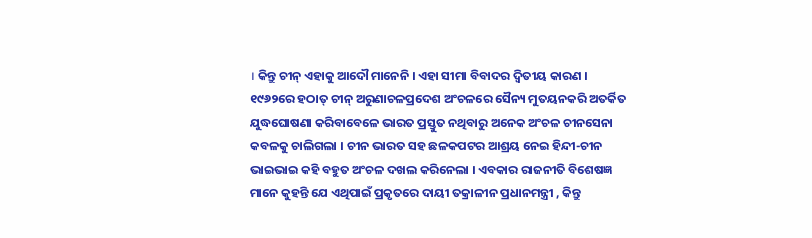। କିନ୍ତୁ ଚୀନ୍ ଏହାକୁ ଆଦୌ ମାନେନି । ଏହା ସୀମା ବିବାଦର ଦ୍ୱିତୀୟ କାରଣ । ୧୯୬୨ରେ ହଠାତ୍ ଚୀନ୍ ଅରୁଣାଚଳପ୍ରଦେଶ ଅଂଚଳରେ ସୈନ୍ୟ ମୁତୟନକରି ଅତର୍କିତ ଯୁଦ୍ଧଘୋଷଣା କରିବାବେଳେ ଭାରତ ପ୍ରସ୍ତୁତ ନଥିବାରୁ ଅନେକ ଅଂଚଳ ଚୀନସେନା କବଳକୁ ଚାଲିଗଲା । ଚୀନ ଭାରତ ସହ ଛଳକପଟର ଆଶ୍ରୟ ନେଇ ହିନ୍ଦୀ-ଚୀନ ଭାଇଭାଇ କହି ବହୁତ ଅଂଚଳ ଦଖଲ କରିନେଲା । ଏବକାର ରାଜନୀତି ବିଶେଷଜ୍ଞ ମାନେ କୁହନ୍ତି ଯେ ଏଥିପାଇଁ ପ୍ରକୃତରେ ଦାୟୀ ତକ୍ରାଳୀନ ପ୍ରଧାନମନ୍ତ୍ରୀ , କିନ୍ତୁ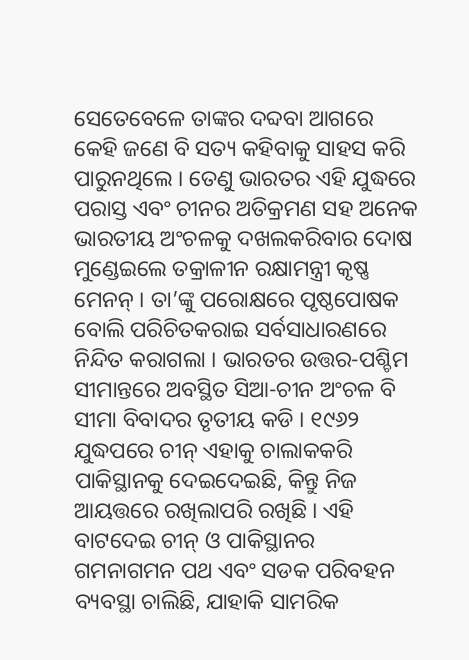ସେତେବେଳେ ତାଙ୍କର ଦବ୍ଦବା ଆଗରେ କେହି ଜଣେ ବି ସତ୍ୟ କହିବାକୁ ସାହସ କରି ପାରୁନଥିଲେ । ତେଣୁ ଭାରତର ଏହି ଯୁଦ୍ଧରେ ପରାସ୍ତ ଏବଂ ଚୀନର ଅତିକ୍ରମଣ ସହ ଅନେକ ଭାରତୀୟ ଅଂଚଳକୁ ଦଖଲକରିବାର ଦୋଷ ମୁଣ୍ଡେଇଲେ ତକ୍ରାଳୀନ ରକ୍ଷାମନ୍ତ୍ରୀ କୃଷ୍ଣ ମେନନ୍ । ତା’ଙ୍କୁ ପରୋକ୍ଷରେ ପୃଷ୍ଠପୋଷକ ବୋଲି ପରିଚିତକରାଇ ସର୍ବସାଧାରଣରେ ନିନ୍ଦିତ କରାଗଲା । ଭାରତର ଉତ୍ତର-ପଶ୍ଚିମ ସୀମାନ୍ତରେ ଅବସ୍ଥିତ ସିଆ-ଚୀନ ଅଂଚଳ ବି ସୀମା ବିବାଦର ତୃତୀୟ କଡି । ୧୯୬୨ ଯୁଦ୍ଧପରେ ଚୀନ୍ ଏହାକୁ ଚାଲାକକରି ପାକିସ୍ଥାନକୁ ଦେଇଦେଇଛି, କିନ୍ତୁ ନିଜ ଆୟତ୍ତରେ ରଖିଲାପରି ରଖିଛି । ଏହି ବାଟଦେଇ ଚୀନ୍ ଓ ପାକିସ୍ଥାନର ଗମନାଗମନ ପଥ ଏବଂ ସଡକ ପରିବହନ ବ୍ୟବସ୍ଥା ଚାଲିଛି, ଯାହାକି ସାମରିକ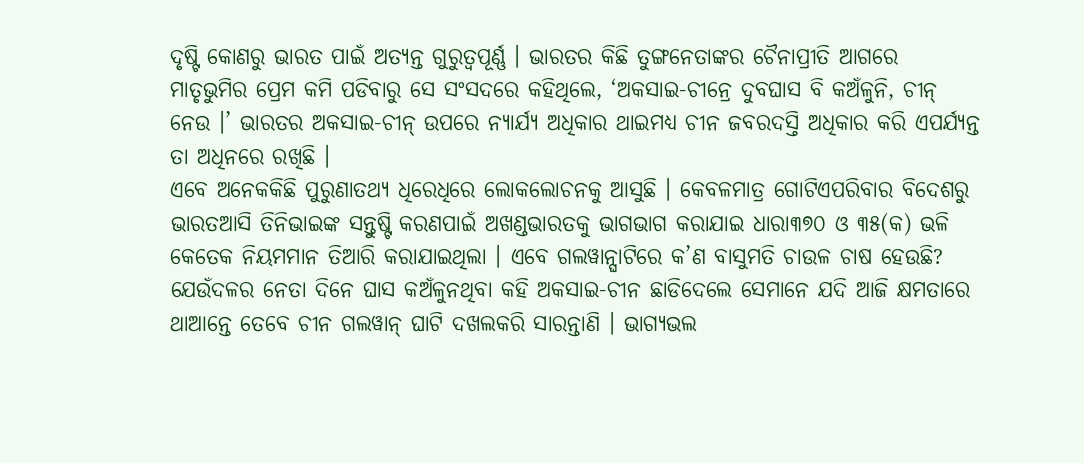ଦୃଷ୍ଟି କୋଣରୁ ଭାରତ ପାଇଁ ଅତ୍ୟନ୍ତ ଗୁରୁତ୍ୱପୂର୍ଣ୍ଣ । ଭାରତର କିଛି ତୁଙ୍ଗନେତାଙ୍କର ଚୈନାପ୍ରୀତି ଆଗରେ ମାତୃଭୁମିର ପ୍ରେମ କମି ପଡିବାରୁ ସେ ସଂସଦରେ କହିଥିଲେ, ‘ଅକସାଇ-ଚୀନ୍ରେ ଦୁବଘାସ ବି କଅଁଳୁନି, ଚୀନ୍ ନେଉ ।’ ଭାରତର ଅକସାଇ-ଚୀନ୍ ଉପରେ ନ୍ୟାର୍ଯ୍ୟ ଅଧିକାର ଥାଇମଧ୍ୟ ଚୀନ ଜବରଦସ୍ତି ଅଧିକାର କରି ଏପର୍ଯ୍ୟନ୍ତ ତା ଅଧିନରେ ରଖିଛି ।
ଏବେ ଅନେକକିଛି ପୁରୁଣାତଥ୍ୟ ଧିରେଧିରେ ଲୋକଲୋଚନକୁ ଆସୁଛି । କେବଳମାତ୍ର ଗୋଟିଏପରିବାର ବିଦେଶରୁ ଭାରତଆସି ତିନିଭାଇଙ୍କ ସନ୍ତୁଷ୍ଟି କରଣପାଇଁ ଅଖଣ୍ଡଭାରତକୁ ଭାଗଭାଗ କରାଯାଇ ଧାରା୩୭୦ ଓ ୩୫(କ) ଭଳି କେତେକ ନିୟମମାନ ତିଆରି କରାଯାଇଥିଲା । ଏବେ ଗଲୱାନ୍ଘାଟିରେ କ’ଣ ବାସୁମତି ଚାଉଳ ଚାଷ ହେଉଛି? ଯେଉଁଦଳର ନେତା ଦିନେ ଘାସ କଅଁଳୁନଥିବା କହି ଅକସାଇ-ଚୀନ ଛାଡିଦେଲେ ସେମାନେ ଯଦି ଆଜି କ୍ଷମତାରେ ଥାଆନ୍ତେ ତେବେ ଚୀନ ଗଲୱାନ୍ ଘାଟି ଦଖଲକରି ସାରନ୍ତାଣି । ଭାଗ୍ୟଭଲ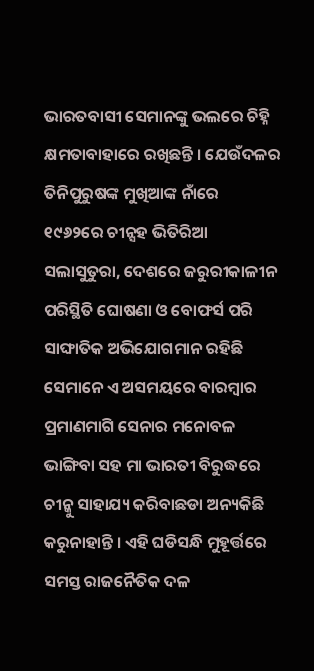ଭାରତବାସୀ ସେମାନଙ୍କୁ ଭଲରେ ଚିହ୍ନି କ୍ଷମତାବାହାରେ ରଖିଛନ୍ତି । ଯେଉଁଦଳର ତିନିପୁରୁଷଙ୍କ ମୁଖିଆଙ୍କ ନାଁରେ ୧୯୬୨ରେ ଚୀନ୍ସହ ଭିତିରିଆ ସଲାସୁତୁରା, ଦେଶରେ ଜରୁରୀକାଳୀନ ପରିସ୍ଥିତି ଘୋଷଣା ଓ ବୋଫର୍ସ ପରି ସାଙ୍ଘାତିକ ଅଭିଯୋଗମାନ ରହିଛି ସେମାନେ ଏ ଅସମୟରେ ବାରମ୍ବାର ପ୍ରମାଣମାଗି ସେନାର ମନୋବଳ ଭାଙ୍ଗିବା ସହ ମା ଭାରତୀ ବିରୁଦ୍ଧରେ ଚୀନ୍କୁ ସାହାଯ୍ୟ କରିବାଛଡା ଅନ୍ୟକିଛି କରୁନାହାନ୍ତି । ଏହି ଘଡିସନ୍ଧି ମୁହୂର୍ତ୍ତରେ ସମସ୍ତ ରାଜନୈତିକ ଦଳ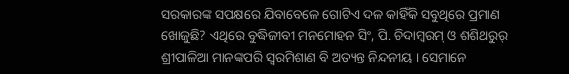ସରକାରଙ୍କ ସପକ୍ଷରେ ଯିବାବେଳେ ଗୋଟିଏ ଦଳ କାହିଁକି ସବୁଥିରେ ପ୍ରମାଣ ଖୋଜୁଛି? ଏଥିରେ ବୁଦ୍ଧିଜୀବୀ ମନମୋହନ ସିଂ, ପି. ଚିଦାମ୍ବରମ୍ ଓ ଶଶିଥରୁର୍ ଶ୍ରୀପାଳିଆ ମାନଙ୍କପରି ସ୍ୱରମିଶାଣ ବି ଅତ୍ୟନ୍ତ ନିନ୍ଦନୀୟ । ସେମାନେ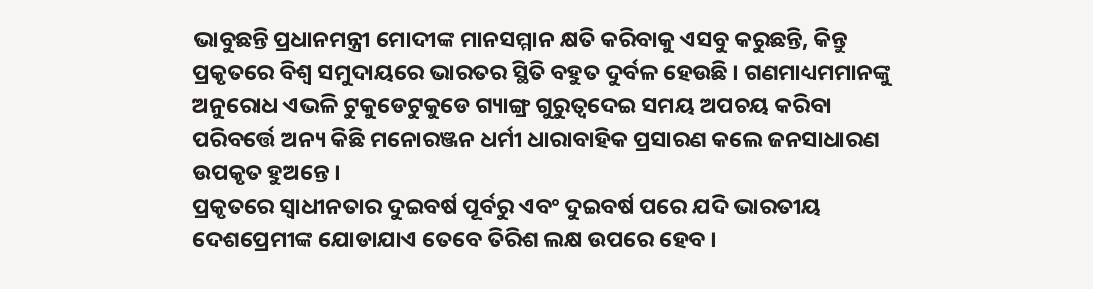ଭାବୁଛନ୍ତି ପ୍ରଧାନମନ୍ତ୍ରୀ ମୋଦୀଙ୍କ ମାନସମ୍ମାନ କ୍ଷତି କରିବାକୁ ଏସବୁ କରୁଛନ୍ତି, କିନ୍ତୁ ପ୍ରକୃତରେ ବିଶ୍ୱ ସମୁଦାୟରେ ଭାରତର ସ୍ଥିତି ବହୁତ ଦୁର୍ବଳ ହେଉଛି । ଗଣମାଧ୍ୟମମାନଙ୍କୁ ଅନୁରୋଧ ଏଭଳି ଟୁକୁଡେଟୁକୁଡେ ଗ୍ୟାଙ୍ଗ୍ର ଗୁରୁତ୍ୱଦେଇ ସମୟ ଅପଚୟ କରିବା ପରିବର୍ତ୍ତେ ଅନ୍ୟ କିଛି ମନୋରଞ୍ଜନ ଧର୍ମୀ ଧାରାବାହିକ ପ୍ରସାରଣ କଲେ ଜନସାଧାରଣ ଉପକୃତ ହୁଅନ୍ତେ ।
ପ୍ରକୃତରେ ସ୍ୱାଧୀନତାର ଦୁଇବର୍ଷ ପୂର୍ବରୁ ଏବଂ ଦୁଇବର୍ଷ ପରେ ଯଦି ଭାରତୀୟ ଦେଶପ୍ରେମୀଙ୍କ ଯୋଡାଯାଏ ତେବେ ତିରିଶ ଲକ୍ଷ ଉପରେ ହେବ ।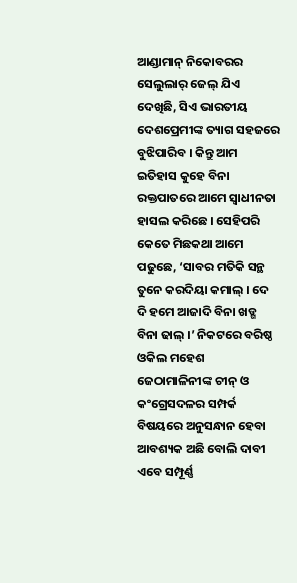ଆଣ୍ଡାମାନ୍ ନିକୋବରର ସେଲୁଲାର୍ ଜେଲ୍ ଯିଏ ଦେଖିଛି, ସିଏ ଭାରତୀୟ ଦେଶପ୍ରେମୀଙ୍କ ତ୍ୟାଗ ସହଜରେ ବୁଝିପାରିବ । କିନ୍ତୁ ଆମ ଇତିହାସ କୁହେ ବିନା ରକ୍ତପାତରେ ଆମେ ସ୍ୱାଧୀନତା ହାସଲ କରିଛେ । ସେହିପରି କେତେ ମିଛକଥା ଆମେ ପଢୁଛେ, ‘ସାବର ମତିକି ସନ୍ଥ ତୁନେ କରଦିୟା କମାଲ୍ । ଦେ ଦି ହମେ ଆଜାଦି ବିନା ଖଡ୍ଗ ବିନା ଢାଲ୍ ।’ ନିକଟରେ ବରିଷ୍ଠ ଓକିଲ ମହେଶ ଜେଠାମାଳିନୀଙ୍କ ଚୀନ୍ ଓ କଂଗ୍ରେସଦଳର ସମ୍ପର୍କ ବିଷୟରେ ଅନୁସନ୍ଧାନ ହେବା ଆବଶ୍ୟକ ଅଛି ବୋଲି ଦାବୀ ଏବେ ସମ୍ପୂର୍ଣ୍ଣ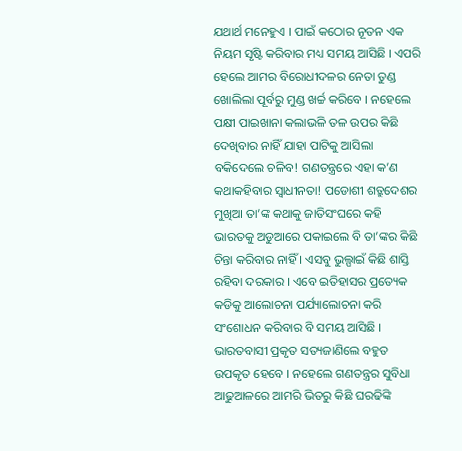ଯଥାର୍ଥ ମନେହୁଏ । ପାଇଁ କଠୋର ନୂତନ ଏକ ନିୟମ ସୃଷ୍ଟି କରିବାର ମଧ୍ୟ ସମୟ ଆସିଛି । ଏପରି ହେଲେ ଆମର ବିରୋଧୀଦଳର ନେତା ତୁଣ୍ଡ ଖୋଲିଲା ପୂର୍ବରୁ ମୁଣ୍ଡ ଖର୍ଚ୍ଚ କରିବେ । ନହେଲେ ପକ୍ଷୀ ପାଇଖାନା କଲାଭଳି ତଳ ଉପର କିଛି ଦେଖିବାର ନାହିଁ ଯାହା ପାଟିକୁ ଆସିଲା ବକିଦେଲେ ଚଳିବ! ଗଣତନ୍ତ୍ରରେ ଏହା କ’ଣ କଥାକହିବାର ସ୍ୱାଧୀନତା! ପଡୋଶୀ ଶତ୍ରୁଦେଶର ମୁଖିଆ ତା’ଙ୍କ କଥାକୁ ଜାତିସଂଘରେ କହି ଭାରତକୁ ଅଡୁଆରେ ପକାଇଲେ ବି ତା’ଙ୍କର କିଛି ଚିନ୍ତା କରିବାର ନାହିଁ । ଏସବୁ ଭୁଲ୍ପାଇଁ କିଛି ଶାସ୍ତି ରହିବା ଦରକାର । ଏବେ ଇତିହାସର ପ୍ରତ୍ୟେକ କଡିକୁ ଆଲୋଚନା ପର୍ଯ୍ୟାଲୋଚନା କରି ସଂଶୋଧନ କରିବାର ବି ସମୟ ଆସିଛି ।
ଭାରତବାସୀ ପ୍ରକୃତ ସତ୍ୟଜାଣିଲେ ବହୁତ ଉପକୃତ ହେବେ । ନହେଲେ ଗଣତନ୍ତ୍ରର ସୁବିଧା ଆଢୁଆଳରେ ଆମରି ଭିତରୁ କିଛି ଘରଢିଙ୍କି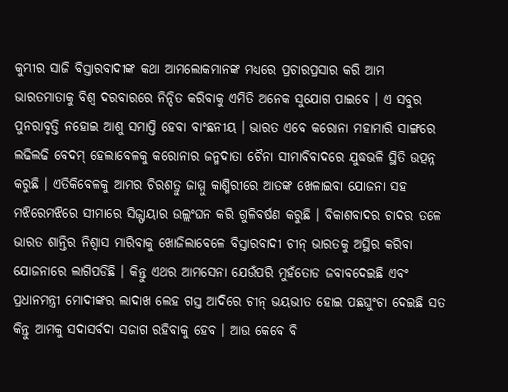କୁମ୍ଭୀର ସାଜି ବିସ୍ତାରବାଦୀଙ୍କ କଥା ଆମଲୋକମାନଙ୍କ ମଧ୍ୟରେ ପ୍ରଚାରପ୍ରସାର କରି ଆମ ଭାରତମାତାକୁ ବିଶ୍ୱ ଦରବାରରେ ନିନ୍ଦିତ କରିବାକୁ ଏମିତି ଅନେକ ସୁଯୋଗ ପାଇବେ । ଏ ସବୁର ପୁନରାବୃତ୍ତି ନହୋଇ ଆଶୁ ସମାପ୍ତି ହେବା ବାଂଛନୀୟ । ଭାରତ ଏବେ କରୋନା ମହାମାରି ସାଙ୍ଗରେ ଲଢିଲଢି ବେଦମ୍ ହେଲାବେଳକୁ କରୋନାର ଜନ୍ମଦାତା ଚୈନା ସୀମାବିବାଦରେ ଯୁଦ୍ଧଭଳି ସ୍ଥିତି ଉତ୍ପନ୍ନ କରୁଛି । ଏତିକିବେଳକୁ ଆମର ଚିରଶତ୍ରୁ ଜାମ୍ମୁ କାଶ୍ମିରୀରେ ଆତଙ୍କ ଖେଳାଇବା ଯୋଜନା ସହ ମଝିରେମଝିରେ ସୀମାରେ ସିଜ୍ଫାୟାର ଉଲ୍ଲଂଘନ କରି ଗୁଳିବର୍ଷଣ କରୁଛି । ବିକାଶବାଦର ଚାଦର ତଳେ ଭାରତ ଶାନ୍ତିର ନିଶ୍ୱାସ ମାରିବାକୁ ଖୋଜିଲାବେଳେ ବିସ୍ତାରବାଦୀ ଚୀନ୍ ଭାରତକୁ ଅସ୍ଥିର କରିବା ଯୋଜନାରେ ଲାଗିପଡିଛି । କିନ୍ତୁ ଏଥର ଆମସେନା ଯେଉଁପରି ମୁହଁତୋଡ ଜବାବଦେଇଛି ଏବଂ ପ୍ରଧାନମନ୍ତ୍ରୀ ମୋଦୀଙ୍କର ଲାଦାଖ ଲେହ ଗସ୍ତ ଆଦିରେ ଚୀନ୍ ଭୟଭୀତ ହୋଇ ପଛଘୁଂଚା ଦେଇଛି ସତ କିନ୍ତୁ ଆମକୁ ସଦାସର୍ବଦା ସଜାଗ ରହିବାକୁ ହେବ । ଆଉ କେବେ ବି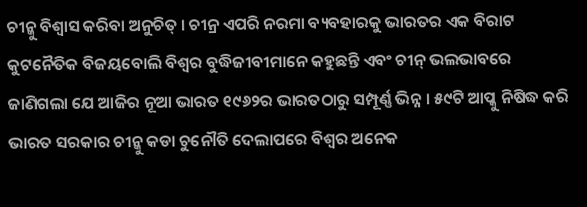ଚୀନ୍କୁ ବିଶ୍ୱାସ କରିବା ଅନୁଚିତ୍ । ଚୀନ୍ର ଏପରି ନରମା ବ୍ୟବହାରକୁ ଭାରତର ଏକ ବିରାଟ କୁଟନୈତିକ ବିଜୟବୋଲି ବିଶ୍ୱର ବୁଦ୍ଧିଜୀବୀମାନେ କହୁଛନ୍ତି ଏବଂ ଚୀନ୍ ଭଲଭାବରେ ଜାଣିଗଲା ଯେ ଆଜିର ନୂଆ ଭାରତ ୧୯୬୨ର ଭାରତଠାରୁ ସମ୍ପୂର୍ଣ୍ଣ ଭିନ୍ନ । ୫୯ଟି ଆପ୍କୁ ନିଷିଦ୍ଧ କରି ଭାରତ ସରକାର ଚୀନ୍କୁ କଡା ଚୁନୌତି ଦେଲାପରେ ବିଶ୍ୱର ଅନେକ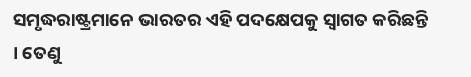ସମୃଦ୍ଧରାଷ୍ଟ୍ରମାନେ ଭାରତର ଏହି ପଦକ୍ଷେପକୁ ସ୍ୱାଗତ କରିଛନ୍ତି । ତେଣୁ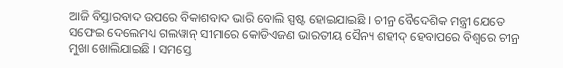ଆଜି ବିସ୍ତାରବାଦ ଉପରେ ବିକାଶବାଦ ଭାରି ବୋଲି ସ୍ପଷ୍ଟ ହୋଇଯାଇଛି । ଚୀନ୍ର ବୈଦେଶିକ ମନ୍ତ୍ରୀ ଯେତେ ସଫେଇ ଦେଲେମଧ୍ୟ ଗଲୱାନ୍ ସୀମାରେ କୋଡିଏଜଣ ଭାରତୀୟ ସୈନ୍ୟ ଶହୀଦ୍ ହେବାପରେ ବିଶ୍ୱରେ ଚୀନ୍ର ମୁଖା ଖୋଲିଯାଇଛି । ସମସ୍ତେ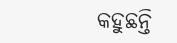କହୁଛନ୍ତି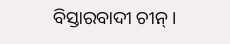ବିସ୍ତାରବାଦୀ ଚୀନ୍ ।